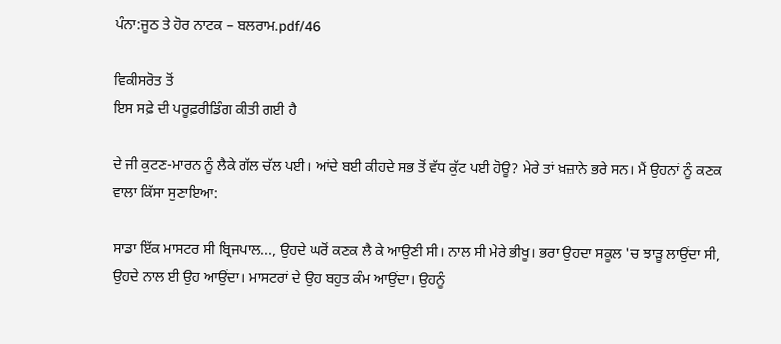ਪੰਨਾ:ਜੂਠ ਤੇ ਹੋਰ ਨਾਟਕ – ਬਲਰਾਮ.pdf/46

ਵਿਕੀਸਰੋਤ ਤੋਂ
ਇਸ ਸਫ਼ੇ ਦੀ ਪਰੂਫ਼ਰੀਡਿੰਗ ਕੀਤੀ ਗਈ ਹੈ

ਦੇ ਜੀ ਕੁਟਣ-ਮਾਰਨ ਨੂੰ ਲੈਕੇ ਗੱਲ ਚੱਲ ਪਈ। ਆਂਦੇ ਬਈ ਕੀਹਦੇ ਸਭ ਤੋਂ ਵੱਧ ਕੁੱਟ ਪਈ ਹੋਊ? ਮੇਰੇ ਤਾਂ ਖ਼ਜ਼ਾਨੇ ਭਰੇ ਸਨ। ਮੈਂ ਉਹਨਾਂ ਨੂੰ ਕਣਕ ਵਾਲਾ ਕਿੱਸਾ ਸੁਣਾਇਆ:

ਸਾਡਾ ਇੱਕ ਮਾਸਟਰ ਸੀ ਬ੍ਰਿਜਪਾਲ..., ਉਹਦੇ ਘਰੋਂ ਕਣਕ ਲੈ ਕੇ ਆਉਣੀ ਸੀ। ਨਾਲ ਸੀ ਮੇਰੇ ਭੀਖੂ। ਭਰਾ ਉਹਦਾ ਸਕੂਲ 'ਚ ਝਾੜੂ ਲਾਉਂਦਾ ਸੀ, ਉਹਦੇ ਨਾਲ ਈ ਉਹ ਆਉਂਦਾ। ਮਾਸਟਰਾਂ ਦੇ ਉਹ ਬਹੁਤ ਕੰਮ ਆਉਂਦਾ। ਉਹਨੂੰ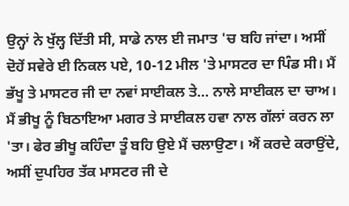ਉਨ੍ਹਾਂ ਨੇ ਖੁੱਲ੍ਹ ਦਿੱਤੀ ਸੀ, ਸਾਡੇ ਨਾਲ ਈ ਜਮਾਤ 'ਚ ਬਹਿ ਜਾਂਦਾ। ਅਸੀਂ ਦੋਹੇਂ ਸਵੇਰੇ ਈ ਨਿਕਲ ਪਏ, 10-12 ਮੀਲ 'ਤੇ ਮਾਸਟਰ ਦਾ ਪਿੰਡ ਸੀ। ਮੈਂ ਭੱਖੂ ਤੇ ਮਾਸਟਰ ਜੀ ਦਾ ਨਵਾਂ ਸਾਈਕਲ ਤੇ... ਨਾਲੇ ਸਾਈਕਲ ਦਾ ਚਾਅ। ਮੈਂ ਭੀਖੂ ਨੂੰ ਬਿਠਾਇਆ ਮਗਰ ਤੇ ਸਾਈਕਲ ਹਵਾ ਨਾਲ ਗੱਲਾਂ ਕਰਨ ਲਾ 'ਤਾ। ਫੇਰ ਭੀਖੂ ਕਹਿੰਦਾ ਤੂੰ ਬਹਿ ਉਏ ਮੈਂ ਚਲਾਉਣਾ। ਐਂ ਕਰਦੇ ਕਰਾਉਂਦੇ, ਅਸੀਂ ਦੁਪਹਿਰ ਤੱਕ ਮਾਸਟਰ ਜੀ ਦੇ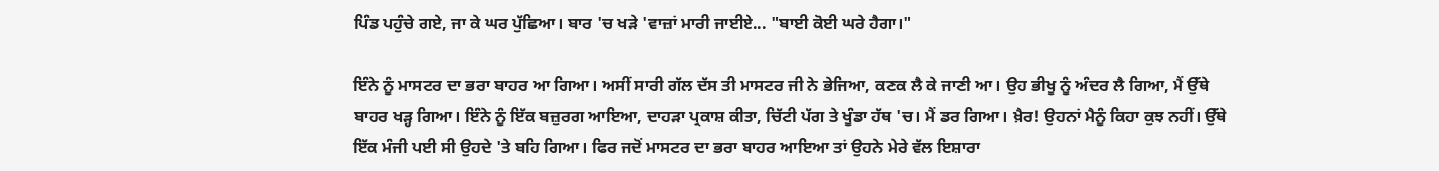ਪਿੰਡ ਪਹੁੰਚੇ ਗਏ, ਜਾ ਕੇ ਘਰ ਪੁੱਛਿਆ। ਬਾਰ 'ਚ ਖੜੇ 'ਵਾਜ਼ਾਂ ਮਾਰੀ ਜਾਈਏ... "ਬਾਈ ਕੋਈ ਘਰੇ ਹੈਗਾ।"

ਇੰਨੇ ਨੂੰ ਮਾਸਟਰ ਦਾ ਭਰਾ ਬਾਹਰ ਆ ਗਿਆ। ਅਸੀਂ ਸਾਰੀ ਗੱਲ ਦੱਸ ਤੀ ਮਾਸਟਰ ਜੀ ਨੇ ਭੇਜਿਆ, ਕਣਕ ਲੈ ਕੇ ਜਾਣੀ ਆ। ਉਹ ਭੀਖੂ ਨੂੰ ਅੰਦਰ ਲੈ ਗਿਆ, ਮੈਂ ਉੱਥੇ ਬਾਹਰ ਖੜ੍ਹ ਗਿਆ। ਇੰਨੇ ਨੂੰ ਇੱਕ ਬਜ਼ੁਰਗ ਆਇਆ, ਦਾਹੜਾ ਪ੍ਰਕਾਸ਼ ਕੀਤਾ, ਚਿੱਟੀ ਪੱਗ ਤੇ ਖੂੰਡਾ ਹੱਥ 'ਚ। ਮੈਂ ਡਰ ਗਿਆ। ਖ਼ੈਰ! ਉਹਨਾਂ ਮੈਨੂੰ ਕਿਹਾ ਕੁਝ ਨਹੀਂ। ਉੱਥੇ ਇੱਕ ਮੰਜੀ ਪਈ ਸੀ ਉਹਦੇ 'ਤੇ ਬਹਿ ਗਿਆ। ਫਿਰ ਜਦੋਂ ਮਾਸਟਰ ਦਾ ਭਰਾ ਬਾਹਰ ਆਇਆ ਤਾਂ ਉਹਨੇ ਮੇਰੇ ਵੱਲ ਇਸ਼ਾਰਾ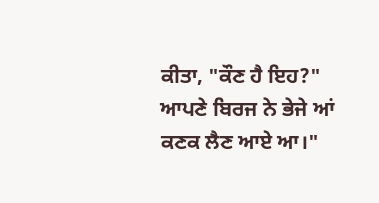ਕੀਤਾ, "ਕੌਣ ਹੈ ਇਹ?" ਆਪਣੇ ਬਿਰਜ ਨੇ ਭੇਜੇ ਆਂ ਕਣਕ ਲੈਣ ਆਏ ਆ।"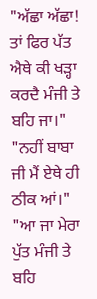"ਅੱਛਾ ਅੱਛਾ! ਤਾਂ ਫਿਰ ਪੱਤ ਐਥੇ ਕੀ ਖੜ੍ਹਾ ਕਰਦੈ ਮੰਜੀ ਤੇ ਬਹਿ ਜਾ।" "ਨਹੀਂ ਬਾਬਾ ਜੀ ਮੈਂ ਏਥੇ ਹੀ ਠੀਕ ਆਂ।" "ਆ ਜਾ ਮੇਰਾ ਪੁੱਤ ਮੰਜੀ ਤੇ ਬਹਿ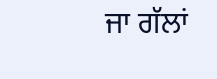ਜਾ ਗੱਲਾਂ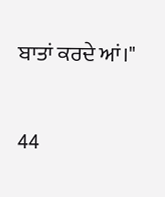ਬਾਤਾਂ ਕਰਦੇ ਆਂ।"

44